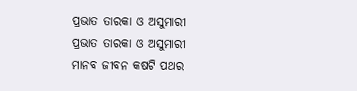ପ୍ରଭାତ ତାରକା ଓ ଅସୁମାରୀ
ପ୍ରଭାତ ତାରକା ଓ ଅସୁମାରୀ
ମାନବ ଜୀବନ କଷଟି ପଥର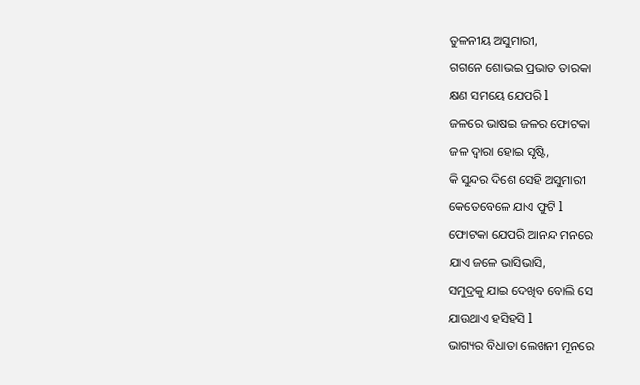ତୁଳନୀୟ ଅସୁମାରୀ,
ଗଗନେ ଶୋଭଇ ପ୍ରଭାତ ତାରକା
କ୍ଷଣ ସମୟେ ଯେପରି l
ଜଳରେ ଭାଷଇ ଜଳର ଫୋଟକା
ଜଳ ଦ୍ୱାରା ହୋଇ ସୃଷ୍ଟି,
କି ସୁନ୍ଦର ଦିଶେ ସେହି ଅସୁମାରୀ
କେତେବେଳେ ଯାଏ ଫୁଟି l
ଫୋଟକା ଯେପରି ଆନନ୍ଦ ମନରେ
ଯାଏ ଜଳେ ଭାସିଭାସି,
ସମୁଦ୍ରକୁ ଯାଇ ଦେଖିବ ବୋଲି ସେ
ଯାଉଥାଏ ହସିହସି l
ଭାଗ୍ୟର ବିଧାତା ଲେଖନୀ ମୂନରେ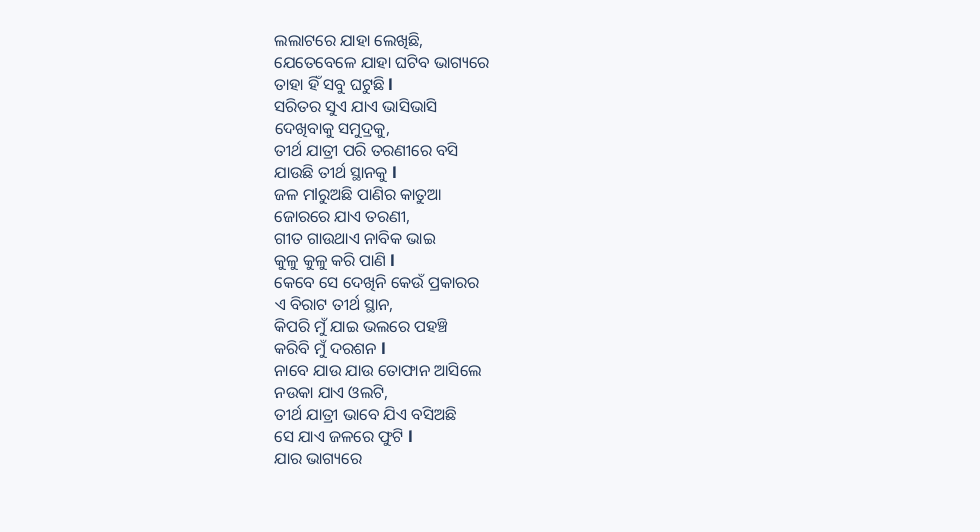ଲଲାଟରେ ଯାହା ଲେଖିଛି,
ଯେତେବେଳେ ଯାହା ଘଟିବ ଭାଗ୍ୟରେ
ତାହା ହିଁ ସବୁ ଘଟୁଛି l
ସରିତର ସୁଏ ଯାଏ ଭାସିଭାସି
ଦେଖିବାକୁ ସମୁଦ୍ରକୁ,
ତୀର୍ଥ ଯାତ୍ରୀ ପରି ତରଣୀରେ ବସି
ଯାଉଛି ତୀର୍ଥ ସ୍ଥାନକୁ l
ଜଳ ମlରୁଅଛି ପାଣିର କାତୁଆ
ଜୋରରେ ଯାଏ ତରଣୀ,
ଗୀତ ଗାଉଥାଏ ନାବିକ ଭାଇ
କୁଳୁ କୁଳୁ କରି ପାଣି l
କେବେ ସେ ଦେଖିନି କେଉଁ ପ୍ରକାରର
ଏ ବିରାଟ ତୀର୍ଥ ସ୍ଥାନ,
କିପରି ମୁଁ ଯାଇ ଭଲରେ ପହଞ୍ଚି
କରିବି ମୁଁ ଦରଶନ l
ନାବେ ଯାଉ ଯାଉ ତୋଫାନ ଆସିଲେ
ନଉକା ଯାଏ ଓଲଟି,
ତୀର୍ଥ ଯାତ୍ରୀ ଭାବେ ଯିଏ ବସିଅଛି
ସେ ଯାଏ ଜଳରେ ଫୁଟି l
ଯାର ଭାଗ୍ୟରେ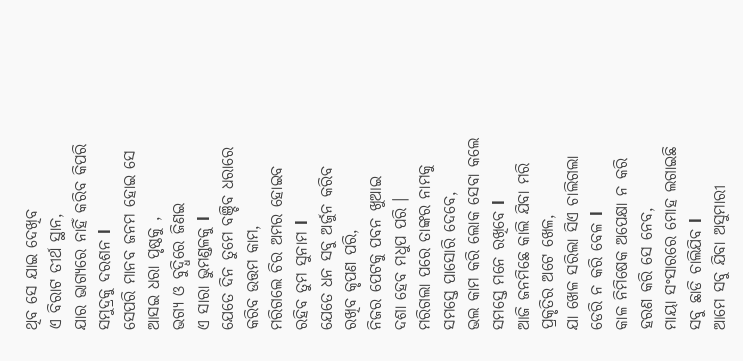ଥିବ ସେ ଯାଇ ଦେଖିବ
ଏ ବିରାଟ ତୀର୍ଥ ସ୍ଥାନ,
ଯାର ଭାଗ୍ୟରେ ନାହିଁ କରିବ କିପରି
ସମୁଦ୍ରକୁ ଦରଶନ l
ସେପରି ମାନବ ଜନମ ହୋଇ ସେ
ଆସଇ ଧରା ପୃଷ୍ଠକୁ ,
ଭଗ୍ୟ ଓ ବୁଦ୍ଧିରେ ଜିଣଇ
ଏ ସାରା ଭୁମଣ୍ଡଳକୁ l
ଯେତେ ଦିନ ତୁମେ ବଞ୍ଚିବ ଧରାରେ
କରିବ ଉତ୍ତମ କାମ,
ମରିଗଲେ ଚିର ଅମର ହୋଇବ
ରହିବ ତୁମ ସୁନାମ l
ଯେତେ ଧନ ସବୁ ଅର୍ଜୁନ କରିବ
ରଖିବ କୃପଣ ପରି,
ନିଜର ପେଟକୁ ପବନ ଖୁଆଇ
ଦଶା ହେବ ମଧୁପ ପରି ।
ମରିଗଲା ପରେ ତାଙ୍କର ନାମକୁ
ସମସ୍ତେ ପାସୋରି ଦେବେ,
ଭଲ କାମ କରି ଲୋକ ସେବା କଲେ
ସମସ୍ତେ ମନେ ରଖିବେ l
ଆଜି ଜନମିଛେ କାଲି ଯିବା ମରି
ପ୍ରକୃତିର ଅଟେ ଖେଳ,
ଯା ଖେଳ ସରିଲା ସିଏ ଚାଲିଗଲା
ଡେରି ନ କରି ବେଳ l
କାଳ ନିମିଷେକ ଅପେକ୍ଷା ନ କରି
ହରଣ କରି ସେ ନେବ,
ମାୟା ସଂସାରରେ ମୋହ ଲଗାଇଛି
ସବୁ ଛାଡି ଚାଲିଯିବ l
ଆମେ ସବୁ ଯିବା ଅସୁମାରୀ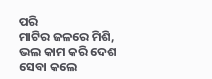ପରି
ମାଟିର ଜଳରେ ମିଶି,
ଭଲ କାମ କରି ଦେଶ ସେବା କଲେ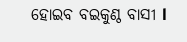ହୋଇବ ବଇକୁଣ୍ଠ ବାସୀ l